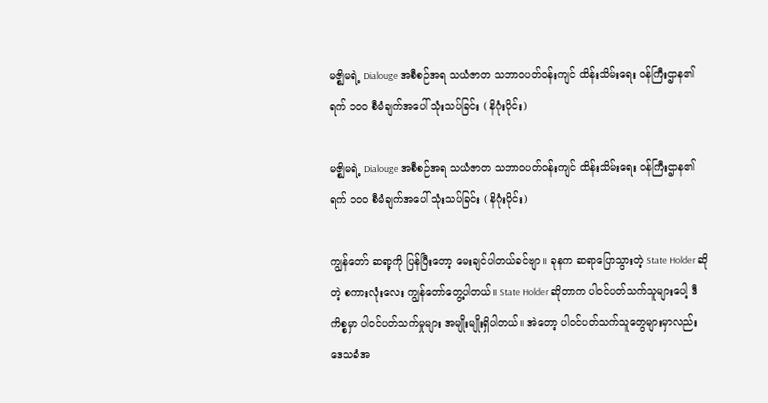မဇ္စျိမရဲ့ Dialouge အစီစဉ်အရ သယံဇာတ သဘာဝပတ်ဝန်းကျင် ထိန်းသိမ်းရေး ၀န်ကြီးဌာန၏ ရက် ၁၀၀ စီမံချက်အပေါ် သုံးသပ်ခြင်း ( နိဂုံးပိုင်း)

မဇ္စျိမရဲ့ Dialouge အစီစဉ်အရ သယံဇာတ သဘာဝပတ်ဝန်းကျင် ထိန်းသိမ်းရေး ၀န်ကြီးဌာန၏ ရက် ၁၀၀ စီမံချက်အပေါ် သုံးသပ်ခြင်း ( နိဂုံးပိုင်း)

ကျွန်တော် ဆရာ့ကို ပြန်ပြီးတော့ မေးချင်ပါတယ်ခင်ဗျာ။ ခုနက ဆရာပြောသွားတဲ့ State Holder ဆိုတဲ့ စကားလုံးလေး ကျွန်တော်တွေ့ပါတယ်။ State Holder ဆိုတာက ပါဝင်ပတ်သက်သူများပေါ့ ဒီကိစ္စမှာ ပါဝင်ပတ်သက်မှုများ အမျိုးမျိုးရှိပါတယ်။ အဲတော့ ပါဝင်ပတ်သက်သူတွေများမှာလည်း ဒေသခံအ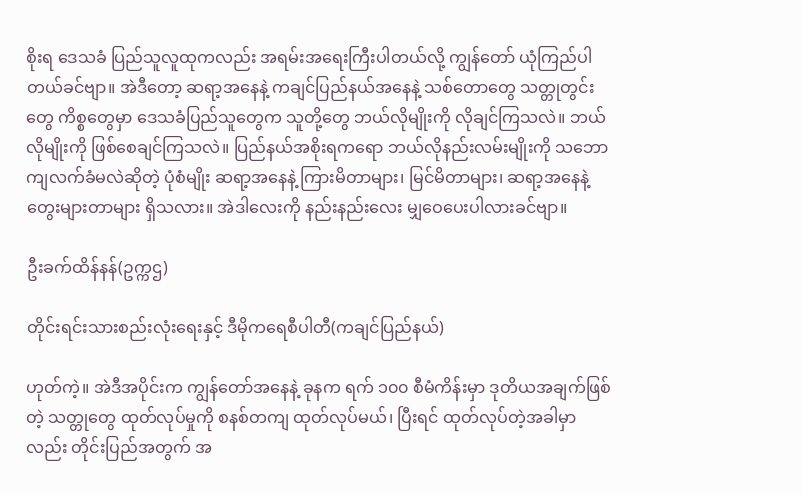စိုးရ ဒေသခံ ပြည်သူလူထုကလည်း အရမ်းအရေးကြီးပါတယ်လို့ ကျွန်တော် ယုံကြည်ပါတယ်ခင်ဗျာ။ အဲဒီတော့ ဆရာ့အနေနဲ့ ကချင်ပြည်နယ်အနေနဲ့ သစ်တောတွေ သတ္တုတွင်းတွေ ကိစ္စတွေမှာ ဒေသခံပြည်သူတွေက သူတို့တွေ ဘယ်လိုမျိုးကို လိုချင်ကြသလဲ။ ဘယ်လိုမျိုးကို ဖြစ်စေချင်ကြသလဲ။ ပြည်နယ်အစိုးရကရော ဘယ်လိုနည်းလမ်းမျိုးကို သဘောကျလက်ခံမလဲဆိုတဲ့ ပုံစံမျိုး ဆရာ့အနေနဲ့ ကြားမိတာများ၊ မြင်မိတာများ၊ ဆရာ့အနေနဲ့ တွေးများတာများ ရှိသလား။ အဲဒါလေးကို နည်းနည်းလေး မျှဝေပေးပါလားခင်ဗျာ။

ဦးခက်ထိန်နန်(ဥက္ကဌ)

တိုင်းရင်းသားစည်းလုံးရေးနှင့် ဒီမိုကရေစီပါတီ(ကချင်ပြည်နယ်)

ဟုတ်ကဲ့။ အဲဒီအပိုင်းက ကျွန်တော်အနေနဲ့ ခုနက ရက် ၁၀၀ စီမံကိန်းမှာ ဒုတိယအချက်ဖြစ်တဲ့ သတ္တုတွေ ထုတ်လုပ်မှုကို စနစ်တကျ ထုတ်လုပ်မယ်၊ ပြီးရင် ထုတ်လုပ်တဲ့အခါမှာလည်း တိုင်းပြည်အတွက် အ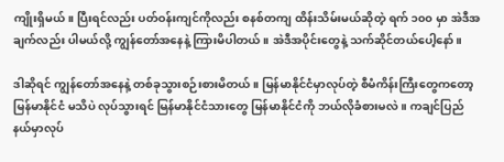ကျိုးရှိမယ်။ ပြီးရင်လည်း ပတ်ဝန်းကျင်ကိုလည်း စနစ်တကျ ထိန်းသိမ်းမယ်ဆိုတဲ့ ရက် ၁၀၀ မှာ အဲဒီအချက်လည်း ပါမယ်လို့ ကျွန်တော်အနေနဲ့ ကြားမိပါတယ်။ အဲဒီအပိုင်းတွေနဲ့ သက်ဆိုင်တယ်ပေါ့နော်။

ဒါဆိုရင် ကျွန်တော်အနေနဲ့ တစ်ခုသွားစဉ်းစားမိတယ်။ မြန်မာနိုင်ငံမှာလုပ်တဲ့ စီမံကိန်းကြီးတွေကတော့ မြန်မာနိုင်ငံ မသိပဲ လုပ်သွားရင် မြန်မာနိုင်ငံသားတွေ မြန်မာနိုင်ငံကို ဘယ်လိုခံစားမလဲ။ ကချင်ပြည်နယ်မှာလုပ်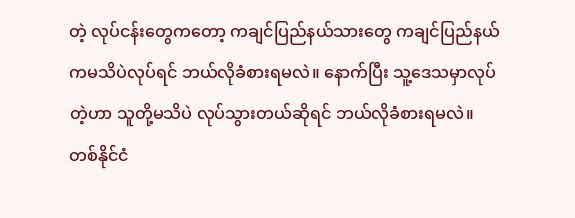တဲ့ လုပ်ငန်းတွေကတော့ ကချင်ပြည်နယ်သားတွေ ကချင်ပြည်နယ်ကမသိပဲလုပ်ရင် ဘယ်လိုခံစားရမလဲ။ နောက်ပြီး သူ့ဒေသမှာလုပ်တဲ့ဟာ သူတို့မသိပဲ လုပ်သွားတယ်ဆိုရင် ဘယ်လိုခံစားရမလဲ။ တစ်နိုင်ငံ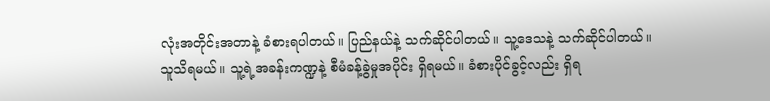လုံးအတိုင်းအတာနဲ့ ခံစားရပါတယ်။ ပြည်နယ်နဲ့ သက်ဆိုင်ပါတယ်။ သူ့ဒေသနဲ့ သက်ဆိုင်ပါတယ်။ သူသိရမယ်။ သူ့ရဲ့အခန်းကဏ္ဍနဲ့ စီမံခန့်ခွဲမှုအပိုင်း ရှိရမယ်။ ခံစားပိုင်ခွင့်လည်း ရှိရ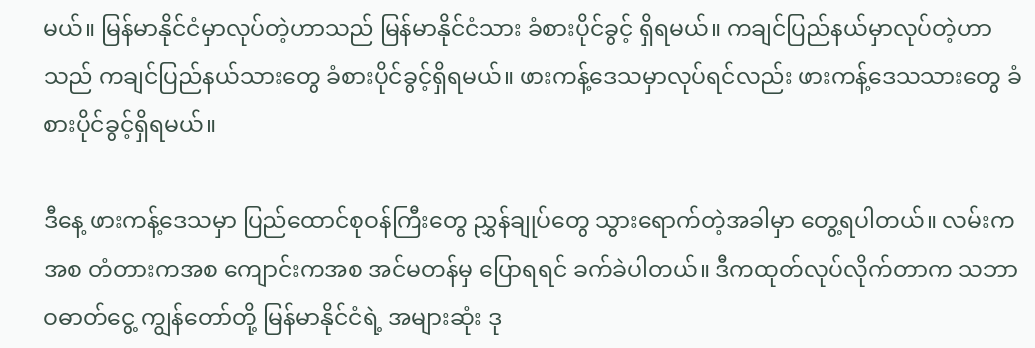မယ်။ မြန်မာနိုင်ငံမှာလုပ်တဲ့ဟာသည် မြန်မာနိုင်ငံသား ခံစားပိုင်ခွင့် ရှိရမယ်။ ကချင်ပြည်နယ်မှာလုပ်တဲ့ဟာသည် ကချင်ပြည်နယ်သားတွေ ခံစားပိုင်ခွင့်ရှိရမယ်။ ဖားကန့်ဒေသမှာလုပ်ရင်လည်း ဖားကန့်ဒေသသားတွေ ခံစားပိုင်ခွင့်ရှိရမယ်။

ဒီနေ့ ဖားကန့်ဒေသမှာ ပြည်ထောင်စုဝန်ကြီးတွေ ညွှန်ချုပ်တွေ သွားရောက်တဲ့အခါမှာ တွေ့ရပါတယ်။ လမ်းကအစ တံတားကအစ ကျောင်းကအစ အင်မတန်မှ ပြောရရင် ခက်ခဲပါတယ်။ ဒီကထုတ်လုပ်လိုက်တာက သဘာဝဓာတ်ငွေ့ ကျွန်တော်တို့ မြန်မာနိုင်ငံရဲ့ အများဆုံး ဒု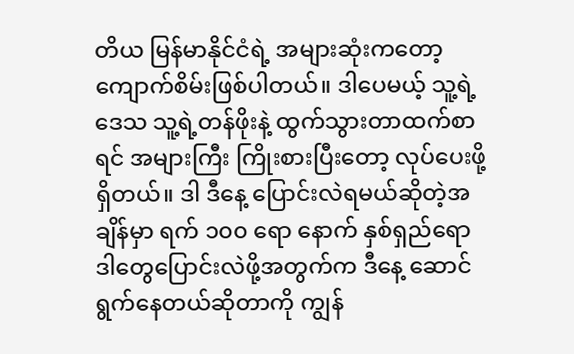တိယ မြန်မာနိုင်ငံရဲ့ အများဆုံးကတော့ ကျောက်စိမ်းဖြစ်ပါတယ်။ ဒါပေမယ့် သူ့ရဲ့ဒေသ သူ့ရဲ့တန်ဖိုးနဲ့ ထွက်သွားတာထက်စာရင် အများကြီး ကြိုးစားပြီးတော့ လုပ်ပေးဖို့ရှိတယ်။ ဒါ ဒီနေ့ ပြောင်းလဲရမယ်ဆိုတဲ့အချိန်မှာ ရက် ၁၀၀ ရော နောက် နှစ်ရှည်ရော ဒါတွေပြောင်းလဲဖို့အတွက်က ဒီနေ့ ဆောင်ရွက်နေတယ်ဆိုတာကို ကျွန်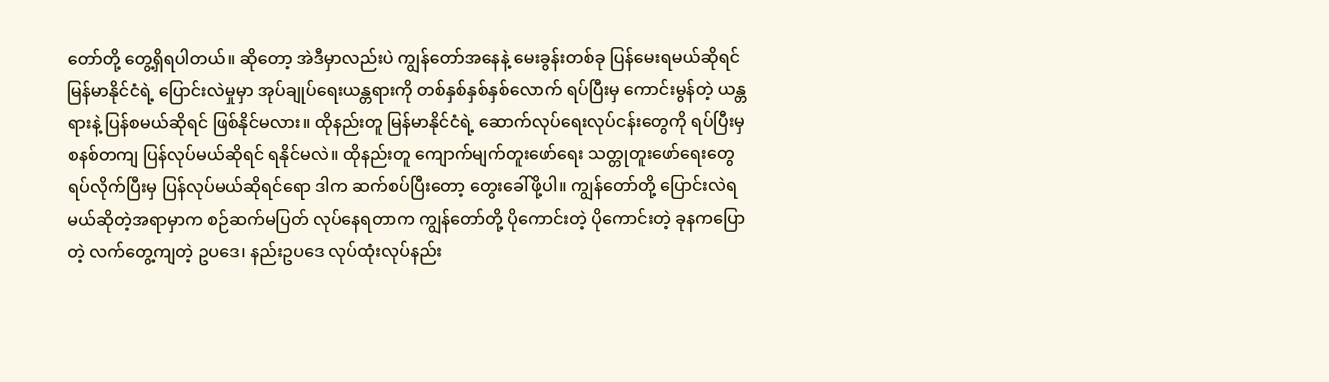တော်တို့ တွေ့ရှိရပါတယ်။ ဆိုတော့ အဲဒီမှာလည်းပဲ ကျွန်တော်အနေနဲ့ မေးခွန်းတစ်ခု ပြန်မေးရမယ်ဆိုရင် မြန်မာနိုင်ငံရဲ့ ပြောင်းလဲမှုမှာ အုပ်ချုပ်ရေးယန္တရားကို တစ်နှစ်နှစ်နှစ်လောက် ရပ်ပြီးမှ ကောင်းမွန်တဲ့ ယန္တရားနဲ့ ပြန်စမယ်ဆိုရင် ဖြစ်နိုင်မလား။ ထိုနည်းတူ မြန်မာနိုင်ငံရဲ့ ဆောက်လုပ်ရေးလုပ်ငန်းတွေကို ရပ်ပြီးမှ စနစ်တကျ ပြန်လုပ်မယ်ဆိုရင် ရနိုင်မလဲ။ ထိုနည်းတူ ကျောက်မျက်တူးဖော်ရေး သတ္တုတူးဖော်ရေးတွေ ရပ်လိုက်ပြီးမှ ပြန်လုပ်မယ်ဆိုရင်ရော ဒါက ဆက်စပ်ပြီးတော့ တွေးခေါ်ဖို့ပါ။ ကျွန်တော်တို့ ပြောင်းလဲရမယ်ဆိုတဲ့အရာမှာက စဉ်ဆက်မပြတ် လုပ်နေရတာက ကျွန်တော်တို့ ပိုကောင်းတဲ့ ပိုကောင်းတဲ့ ခုနကပြောတဲ့ လက်တွေ့ကျတဲ့ ဥပဒေ၊ နည်းဥပဒေ လုပ်ထုံးလုပ်နည်း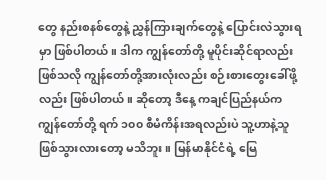တွေ နည်းစနစ်တွေနဲ့ ညွှန်ကြားချက်တွေနဲ့ ပြောင်းလဲသွားရမှာ ဖြစ်ပါတယ်။ ဒါက ကျွန်တော်တို့ မူပိုင်းဆိုင်ရာလည်းဖြစ်သလို ကျွန်တော်တို့အားလုံးလည်း စဉ်းစားတွေးခေါ်ဖို့လည်း ဖြစ်ပါတယ်။ ဆိုတော့ ဒီနေ့ ကချင်ပြည်နယ်က ကျွန်တော်တို့ ရက် ၁၀၀ စီမံကိန်းအရလည်းပဲ သူ့ဟာနဲ့သူ ဖြစ်သွားလားတော့ မသိဘူး။ မြန်မာနိုင်ငံရဲ့ မြေ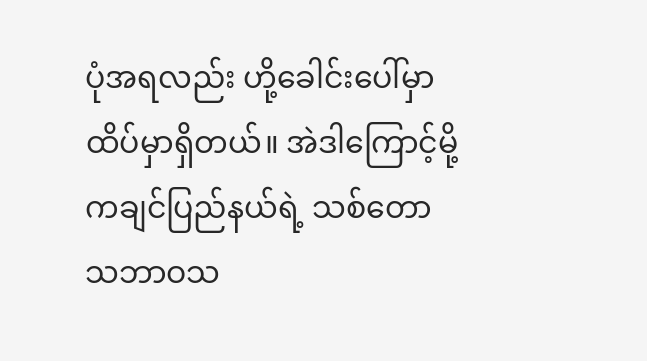ပုံအရလည်း ဟို့ခေါင်းပေါ်မှာ ထိပ်မှာရှိတယ်။ အဲဒါကြောင့်မို့ ကချင်ပြည်နယ်ရဲ့ သစ်တော သဘာဝသ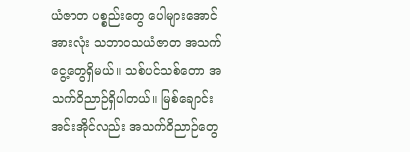ယံဇာတ ပစ္စည်းတွေ ပေါများအောင် အားလုံး သဘာဝသယံဇာတ အသက်ငွေ့တွေရှိမယ်။ သစ်ပင်သစ်တော အသက်ဝိညာဉ်ရှိပါတယ်။ မြစ်ချောင်းအင်းအိုင်လည်း အသက်ဝိညာဉ်တွေ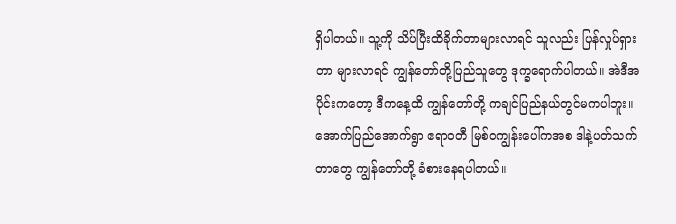ရှိပါတယ်။ သူ့ကို သိပ်ပြီးထိခိုက်တာများလာရင် သူလည်း ပြန်လှုပ်ရှားတာ များလာရင် ကျွန်တော်တို့ပြည်သူတွေ ဒုက္ခရောက်ပါတယ်။ အဲဒီအပိုင်းကတော့ ဒီကနေ့ထိ ကျွန်တော်တို့ ကချင်ပြည်နယ်တွင်မကပါဘူး။ အောက်ပြည်အောက်ရွာ ဧရာဝတီ မြစ်ဝကျွန်းပေါ်ကအစ ဒါနဲ့ပတ်သက်တာတွေ ကျွန်တော်တို့ ခံစားနေရပါတယ်။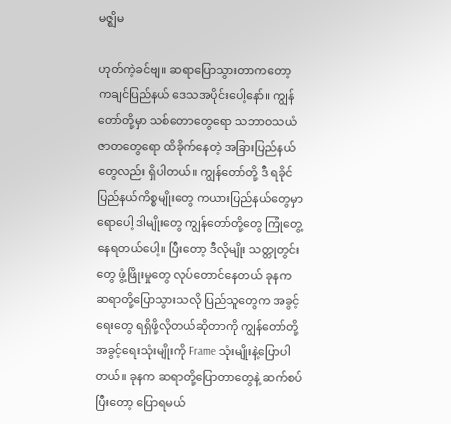မဇ္ဈိမ

ဟုတ်ကဲ့ခင်ဗျ။ ဆရာပြောသွားတာကတော့ ကချင်ပြည်နယ် ဒေသအပိုင်းပေါ့နော်။ ကျွန်တော်တို့မှာ သစ်တောတွေရော သဘာဝသယံဇာတတွေရော ထိခိုက်နေတဲ့ အခြားပြည်နယ်တွေလည်း ရှိပါတယ်။ ကျွန်တော်တို့ ဒီ ရခိုင်ပြည်နယ်ကိစ္စမျိုးတွေ ကယားပြည်နယ်တွေမှာရောပေါ့ ဒါမျိုးတွေ ကျွန်တော်တို့တွေ ကြုံတွေ့နေရတယ်ပေါ့။ ပြီးတော့ ဒီလိုမျိုး သတ္တုတွင်းတွေ ဖွံ့ဖြိုးမှုတွေ လုပ်တောင်နေတယ် ခုနက ဆရာတို့ပြောသွားသလို ပြည်သူတွေက အခွင့်ရေးတွေ ရရှိဖို့လိုတယ်ဆိုတာကို ကျွန်တော်တို့ အခွင့်ရေးသုံးမျိုးကို Frame သုံးမျိုးနဲ့ပြောပါတယ်။ ခုနက ဆရာတို့ပြောတာတွေနဲ့ ဆက်စပ်ပြီးတော့ ပြောရမယ်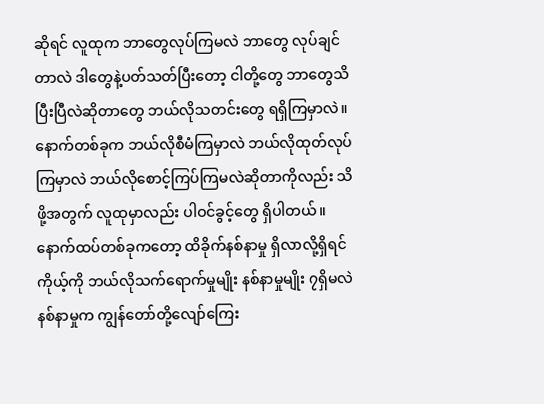ဆိုရင် လူထုက ဘာတွေလုပ်ကြမလဲ ဘာတွေ လုပ်ချင်တာလဲ ဒါတွေနဲ့ပတ်သတ်ပြီးတော့ ငါတို့တွေ ဘာတွေသိပြီးပြီလဲဆိုတာတွေ ဘယ်လိုသတင်းတွေ ရရှိကြမှာလဲ။ နောက်တစ်ခုက ဘယ်လိုစီမံကြမှာလဲ ဘယ်လိုထုတ်လုပ်ကြမှာလဲ ဘယ်လိုစောင့်ကြပ်ကြမလဲဆိုတာကိုလည်း သိဖို့အတွက် လူထုမှာလည်း ပါဝင်ခွင့်တွေ ရှိပါတယ်။ နောက်ထပ်တစ်ခုကတော့ ထိခိုက်နစ်နာမှု ရှိလာလို့ရှိရင် ကိုယ့်ကို ဘယ်လိုသက်ရောက်မှုမျိုး နစ်နာမှုမျိုး ၇ရှိမလဲ နစ်နာမှုက ကျွန်တော်တို့လျော်ကြေး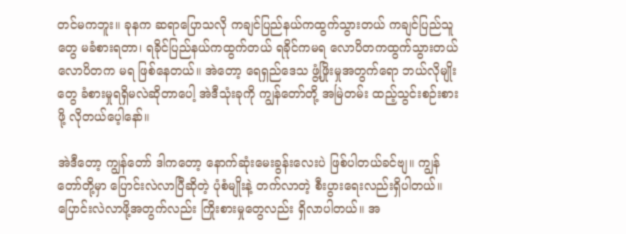တင်မကဘူး။ ခုနက ဆရာပြောသလို ကချင်ပြည်နယ်ကထွက်သွားတယ် ကချင်ပြည်သူတွေ မခံစားရတာ၊ ရခိုင်ပြည်နယ်ကထွက်တယ် ရခိုင်ကမရ လောပိတကထွက်သွားတယ် လောပိတက မရ ဖြစ်နေတယ်။ အဲတော့ ရေရှည်ဒေသ ဖွံ့ဖြိုးမှုအတွက်ရော ဘယ်လိုမျိုးတွေ ခံစားမှုရရှိမလဲဆိုတာပေါ့ အဲဒီသုံးခုကို ကျွန်တော်တို့ အမြဲတမ်း ထည့်သွင်းစဉ်းစားဖို့ လိုတယ်ပေ့ါနော်။

အဲဒီတော့ ကျွန်တော် ဒါကတော့ နောက်ဆုံးမေးခွန်းလေးပဲ ဖြစ်ပါတယ်ခင်ဗျ။ ကျွန်တော်တို့မှာ ပြောင်းလဲလာပြီဆိုတဲ့ ပုံစံမျိုးနဲ့ တက်လာတဲ့ စီးပွားရေးလည်းရှိပါတယ်။ ပြောင်းလဲလာဖို့အတွက်လည်း ကြိုးစားမှုတွေလည်း ရှိလာပါတယ်။ အ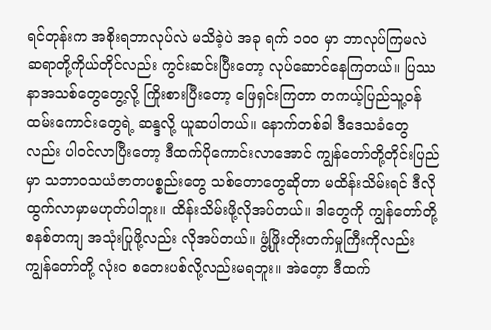ရင်တုန်းက အစိုးရဘာလုပ်လဲ မသိခဲ့ပဲ အခု ရက် ၁၀၀ မှာ ဘာလုပ်ကြမလဲ ဆရာတို့ကိုယ်တိုင်လည်း ကွင်းဆင်းပြီးတော့ လုပ်ဆောင်နေကြတယ်။ ပြဿနာအသစ်တွေတွေ့လို့ ကြိုးစားပြီးတော့ ဖြေရှင်းကြတာ တကယ့်ပြည်သူ့ဝန်ထမ်းကောင်းတွေရဲ့ ဆန္ဒလို့ ယူဆပါတယ်။ နောက်တစ်ခါ ဒီဒေသခံတွေလည်း ပါဝင်လာပြီးတော့ ဒီထက်ပိုကောင်းလာအောင် ကျွန်တော်တို့တိုင်းပြည်မှာ သဘာဝသယံဇာတပစ္စည်းတွေ သစ်တောတွေဆိုတာ မထိန်းသိမ်းရင် ဒီလိုထွက်လာမှာမဟုတ်ပါဘူး။ ထိန်းသိမ်းဖို့လိုအပ်တယ်။ ဒါတွေကို ကျွန်တော်တို့ စနစ်တကျ အသုံးပြုဖို့လည်း လိုအပ်တယ်။ ဖွံ့ဖြိုးတိုးတက်မှုကြီးကိုလည်း ကျွန်တော်တို့ လုံးဝ စတေးပစ်လို့လည်းမရဘူး။ အဲတေ့ာ ဒီထက်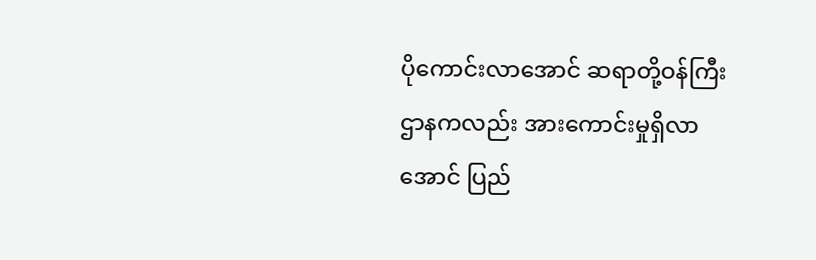ပိုကောင်းလာအောင် ဆရာတို့ဝန်ကြီးဌာနကလည်း အားကောင်းမှုရှိလာအောင် ပြည်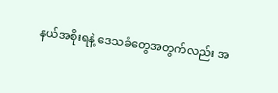နယ်အစိုးရနဲ့ ဒေသခံတွေအတွက်လည်း အ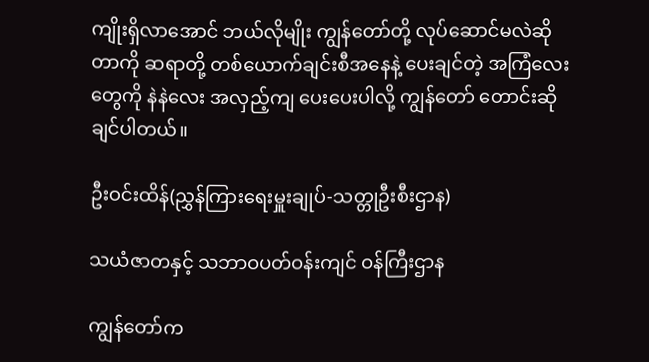ကျိုးရှိလာအောင် ဘယ်လိုမျိုး ကျွန်တော်တို့ လုပ်ဆောင်မလဲဆိုတာကို ဆရာတို့ တစ်ယောက်ချင်းစီအနေနဲ့ ပေးချင်တဲ့ အကြံလေးတွေကို နဲနဲလေး အလှည့်ကျ ပေးပေးပါလို့ ကျွန်တော် တောင်းဆိုချင်ပါတယ်။

ဦးဝင်းထိန်(ညွှန်ကြားရေးမှူးချုပ်-သတ္တုဦးစီးဌာန)

သယံဇာတနှင့် သဘာဝပတ်ဝန်းကျင် ဝန်ကြီးဌာန

ကျွန်တော်က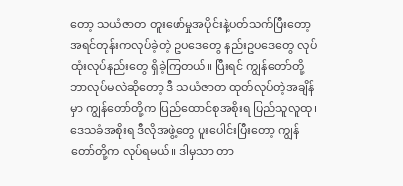တော့ သယံဇာတ တူးဖော်မှုအပိုင်းနဲ့ပတ်သက်ပြီးတော့ အရင်တုန်းကလုပ်ခဲ့တဲ့ ဥပဒေတွေ နည်းဥပဒေတွေ လုပ်ထုံးလုပ်နည်းတွေ ရှိခဲ့ကြတယ်။ ပြီးရင် ကျွန်တော်တို့ ဘာလုပ်မလဲဆိုတော့ ဒီ သယံဇာတ ထုတ်လုပ်တဲ့အချိန်မှာ ကျွန်တော်တို့က ပြည်ထောင်စုအစိုးရ ပြည်သူလူထု၊ ဒေသခံအစိုးရ ဒီလိုအဖွဲ့တွေ ပူးပေါင်းပြီးတော့ ကျွန်တော်တို့က လုပ်ရမယ်။ ဒါမှသာ တာ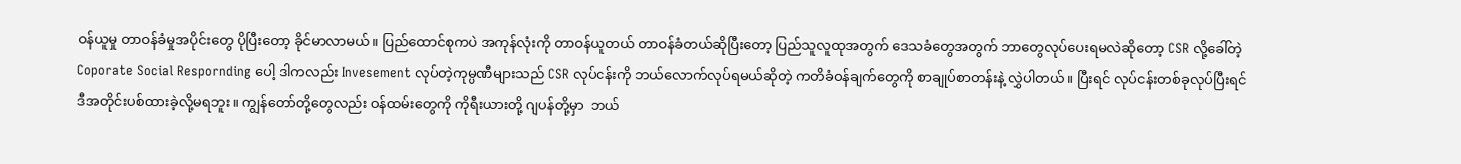ဝန်ယူမှု တာဝန်ခံမှုအပိုင်းတွေ ပိုပြီးတော့ ခိုင်မာလာမယ်။ ပြည်ထောင်စုကပဲ အကုန်လုံးကို တာဝန်ယူတယ် တာဝန်ခံတယ်ဆိုပြီးတော့ ပြည်သူလူထုအတွက် ဒေသခံတွေအတွက် ဘာတွေလုပ်ပေးရမလဲဆိုတော့ CSR လို့ခေါ်တဲ့ Coporate Social Respornding ပေါ့ ဒါကလည်း Invesement လုပ်တဲ့ကုမ္ပဏီများသည် CSR လုပ်ငန်းကို ဘယ်လောက်လုပ်ရမယ်ဆိုတဲ့ ကတိခံဝန်ချက်တွေကို စာချုပ်စာတန်းနဲ့ လွှဲပါတယ်။ ပြီးရင် လုပ်ငန်းတစ်ခုလုပ်ပြီးရင် ဒီအတိုင်းပစ်ထားခဲ့လို့မရဘူး။ ကျွန်တော်တို့တွေလည်း ဝန်ထမ်းတွေကို ကိုရီးယားတို့ ဂျပန်တို့မှာ  ဘယ်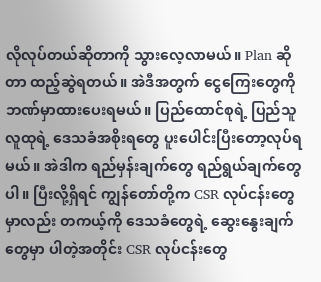လိုလုပ်တယ်ဆိုတာကို သွားလေ့လာမယ်။ Plan ဆိုတာ ထည့်ဆွဲရတယ်။ အဲဒီအတွက် ငွေကြေးတွေကို ဘဏ်မှာထားပေးရမယ်။ ပြည်ထောင်စုရဲ့ ပြည်သူလူထုရဲ့ ဒေသခံအစိုးရတွေ ပူးပေါင်းပြီးတော့လုပ်ရမယ်။ အဲဒါက ရည်မှန်းချက်တွေ ရည်ရွယ်ချက်တွေပါ။ ပြီးလို့ရှိရင် ကျွန်တော်တို့က CSR လုပ်ငန်းတွေမှာလည်း တကယ့်ကို ဒေသခံတွေရဲ့ ဆွေးနွေးချက်တွေမှာ ပါတဲ့အတိုင်း CSR လုပ်ငန်းတွေ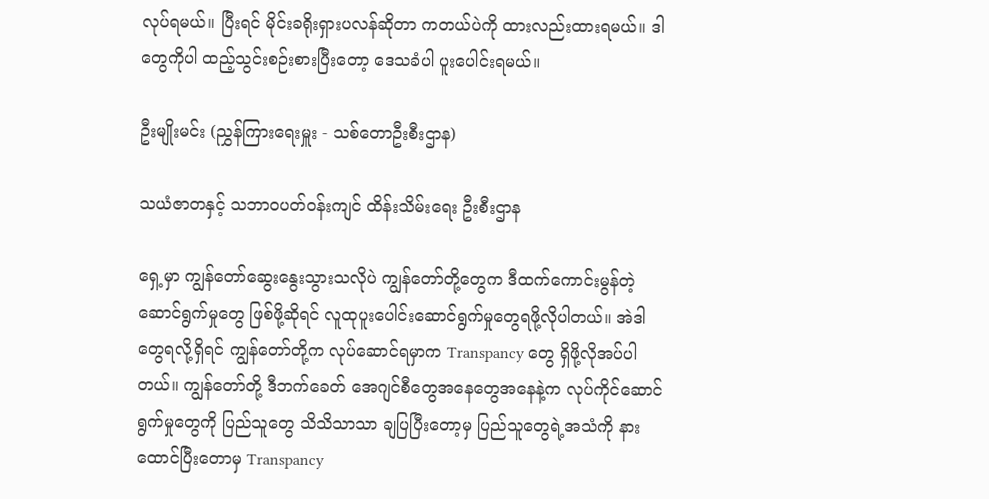လုပ်ရမယ်။ ပြီးရင် မိုင်းခရိုးရှားပလန်ဆိုတာ ကတယ်ပဲကို ထားလည်းထားရမယ်။ ဒါတွေကိုပါ ထည့်သွင်းစဉ်းစားပြီးတော့ ဒေသခံပါ ပူးပေါင်းရမယ်။

ဦးမျိုးမင်း (ညွှန်ကြားရေးမှူး - သစ်တောဦးစီးဌာန)

သယံဇာတနှင့် သဘာဝပတ်ဝန်းကျင် ထိန်းသိမ်းရေး ဦးစီးဌာန

ရှေ့မှာ ကျွန်တော်ဆွေးနွေးသွားသလိုပဲ ကျွန်တော်တို့တွေက ဒီထက်ကောင်းမွန်တဲ့ ဆောင်ရွက်မှုတွေ ဖြစ်ဖို့ဆိုရင် လူထုပူးပေါင်းဆောင်ရွက်မှုတွေရဖို့လိုပါတယ်။ အဲဒါတွေရလို့ရှိရင် ကျွန်တော်တို့က လုပ်ဆောင်ရမှာက Transpancy တွေ ရှိဖို့လိုအပ်ပါတယ်။ ကျွန်တော်တို့ ဒီဘက်ခေတ် အေဂျင်စီတွေအနေတွေအနေနဲ့က လုပ်ကိုင်ဆောင်ရွက်မှုတွေကို ပြည်သူတွေ သိသိသာသာ ချပြပြီးတော့မှ ပြည်သူတွေရဲ့အသံကို နားထောင်ပြီးတောမှ Transpancy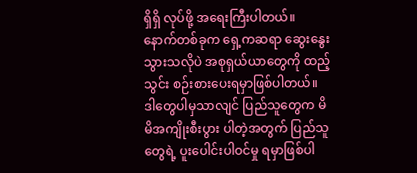ရှိရှိ လုပ်ဖို့ အရေးကြီးပါတယ်။ နောက်တစ်ခုက ရှေ့ကဆရာ ဆွေးနွေးသွားသလိုပဲ အစုရှယ်ယာတွေကို ထည့်သွင်း စဉ်းစားပေးရမှာဖြစ်ပါတယ်။ ဒါတွေပါမှသာလျင် ပြည်သူတွေက မိမိအကျိုးစီးပွား ပါတဲ့အတွက် ပြည်သူတွေရဲ့ ပူးပေါင်းပါဝင်မှု ရမှာဖြစ်ပါ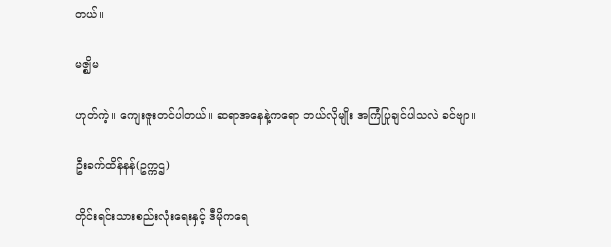တယ်။

မဇ္ဈိမ

ဟုတ်ကဲ့။ ကျေးဇူးတင်ပါတယ်။ ဆရာအနေနဲ့ကရော ဘယ်လိုမျိုး အကြံပြုချင်ပါသလဲ ခင်ဗျာ။

ဦးခက်ထိန်နန်(ဥက္ကဌ)

တိုင်းရင်းသားစည်းလုံးရေးနှင့် ဒီမိုကရေ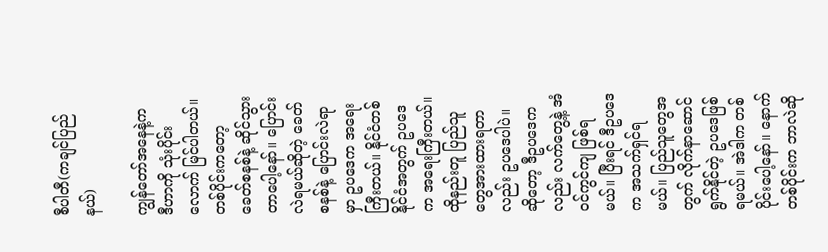စီပါတီ(ကချင်ပြည်နယ်)

ကျွန်တော်အနေနဲ့က ဒီဟာကို သုံးပိုင်းလောက် မြင်ပါတယ်။ တစ်ပိုင်းကတော့ ခေတ်စနစ်နဲ့ ဆိုင်သွားတာပေါ့နော်။ ပြောင်းလဲရမယ်ဆိုတဲ့ ခေတ်စနစ်နဲ့ ပြောင်းလဲရာမှာ ဥပဒေက အရေးကြီးတယ်။ နိုင်ငံတစ်နိုင်ငံအတွက် ဥပဒေက အရေးကြီးတယ်။ ထိုနည်းတူ ပြည်သူတွေအားထားရတာလည်း ဥပဒေပါပဲ။ ဆိုတော့ ဒီဥပဒေကလည်း လက်တွေ့နဲ့ အံဝင်ကွင်ကျ ဖြစ်ရမယ်။ ပြီးရင် ဒီဥပဒေက အသက်ရှင်ရမယ်။ ပြည်သူတွေအတွက် လိုက်နာဆောင်ရွက်နိုင်တဲ့ ဥပဒေဖြစ်ရမယ်။ အဲဒါက တစ်ပိုင်းပေါ့နော်။ နောက်တစ်ပိုင်းက ဘာလဲဆို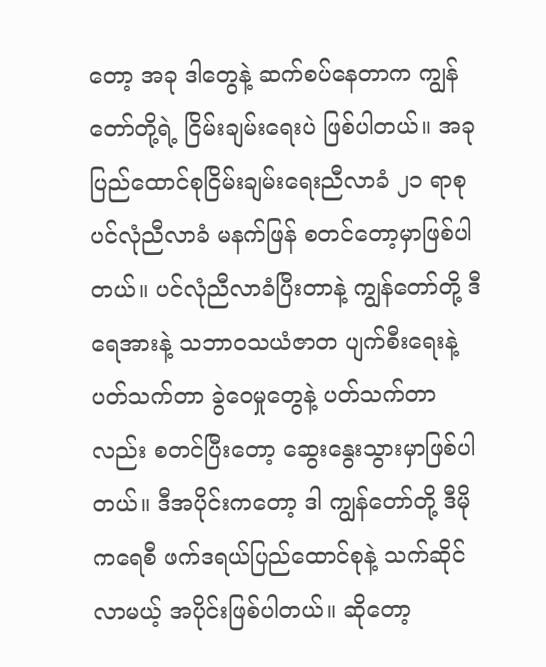တော့ အခု ဒါတွေနဲ့ ဆက်စပ်နေတာက ကျွန်တော်တို့ရဲ့ ငြိမ်းချမ်းရေးပဲ ဖြစ်ပါတယ်။ အခု ပြည်ထောင်စုငြိမ်းချမ်းရေးညီလာခံ ၂၁ ရာစု ပင်လုံညီလာခံ မနက်ဖြန် စတင်တော့မှာဖြစ်ပါတယ်။ ပင်လုံညီလာခံပြီးတာနဲ့ ကျွန်တော်တို့ ဒီ ရေအားနဲ့ သဘာဝသယံဇာတ ပျက်စီးရေးနဲ့ပတ်သက်တာ ခွဲဝေမှုတွေနဲ့ ပတ်သက်တာလည်း စတင်ပြီးတော့ ဆွေးနွေးသွားမှာဖြစ်ပါတယ်။ ဒီအပိုင်းကတော့ ဒါ ကျွန်တော်တို့ ဒီမိုကရေစီ ဖက်ဒရယ်ပြည်ထောင်စုနဲ့ သက်ဆိုင်လာမယ့် အပိုင်းဖြစ်ပါတယ်။ ဆိုတော့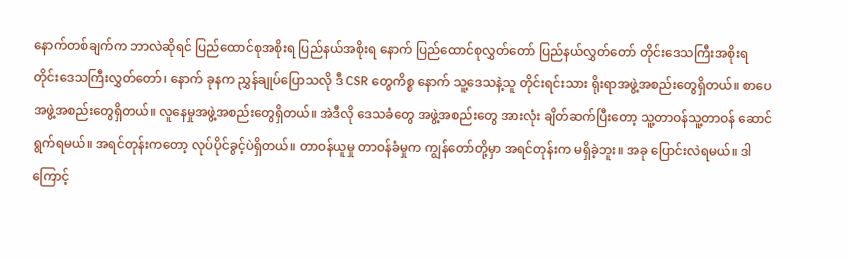နောက်တစ်ချက်က ဘာလဲဆိုရင် ပြည်ထောင်စုအစိုးရ ပြည်နယ်အစိုးရ နောက် ပြည်ထောင်စုလွှတ်တော် ပြည်နယ်လွှတ်တော် တိုင်းဒေသကြီးအစိုးရ တိုင်းဒေသကြီးလွှတ်တော်၊ နောက် ခုနက ညွှန်ချုပ်ပြောသလို ဒီ CSR တွေကိစ္စ နောက် သူ့ဒေသနဲ့သူ တိုင်းရင်းသား ရိုးရာအဖွဲ့အစည်းတွေရှိတယ်။ စာပေအဖွဲ့အစည်းတွေရှိတယ်။ လူနေမှုအဖွဲ့အစည်းတွေရှိတယ်။ အဲဒီလို ဒေသခံတွေ အဖွဲ့အစည်းတွေ အားလုံး ချိတ်ဆက်ပြီးတော့ သူ့တာဝန်သူ့တာဝန် ဆောင်ရွက်ရမယ်။ အရင်တုန်းကတော့ လုပ်ပိုင်ခွင့်ပဲရှိတယ်။ တာဝန်ယူမှု တာဝန်ခံမှုက ကျွန်တော်တို့မှာ အရင်တုန်းက မရှိခဲ့ဘူး။ အခု ပြောင်းလဲရမယ်။ ဒါကြောင့်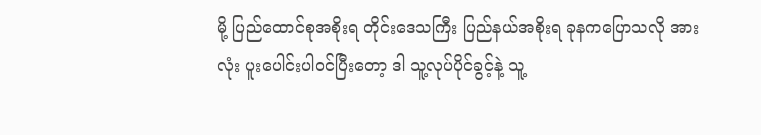မို့ ပြည်ထောင်စုအစိုးရ တိုင်းဒေသကြီး ပြည်နယ်အစိုးရ ခုနကပြောသလို အားလုံး ပူးပေါင်းပါဝင်ပြီးတော့ ဒါ သူ့လုပ်ပိုင်ခွင့်နဲ့ သူ့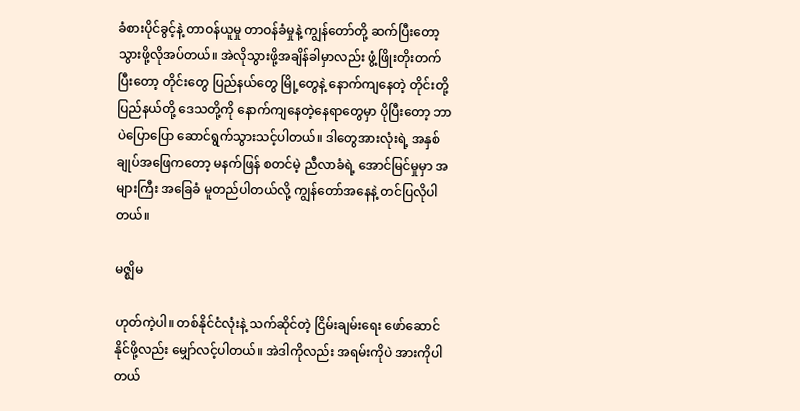ခံစားပိုင်ခွင့်နဲ့ တာဝန်ယူမှု တာဝန်ခံမှုနဲ့ ကျွန်တော်တို့ ဆက်ပြီးတော့ သွားဖို့လိုအပ်တယ်။ အဲလိုသွားဖို့အချိန်ခါမှာလည်း ဖွံ့ဖြိုးတိုးတက်ပြီးတော့ တိုင်းတွေ ပြည်နယ်တွေ မြို့တွေနဲ့ နောက်ကျနေတဲ့ တိုင်းတို့ ပြည်နယ်တို့ ဒေသတို့ကို နောက်ကျနေတဲ့နေရာတွေမှာ ပိုပြီးတော့ ဘာပဲပြောပြော ဆောင်ရွက်သွားသင့်ပါတယ်။ ဒါတွေအားလုံးရဲ့ အနှစ်ချုပ်အဖြေကတော့ မနက်ဖြန် စတင်မဲ့ ညီလာခံရဲ့ အောင်မြင်မှုမှာ အများကြီး အခြေခံ မူတည်ပါတယ်လို့ ကျွန်တော်အနေနဲ့ တင်ပြလိုပါတယ်။

မဇ္ဈိမ

ဟုတ်ကဲ့ပါ။ တစ်နိုင်ငံလုံးနဲ့ သက်ဆိုင်တဲ့ ငြိမ်းချမ်းရေး ဖော်ဆောင်နိုင်ဖို့လည်း မျှော်လင့်ပါတယ်။ အဲဒါကိုလည်း အရမ်းကိုပဲ အားကိုပါတယ်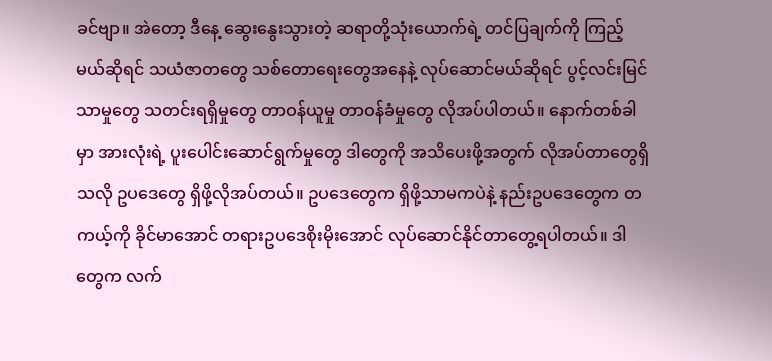ခင်ဗျာ။ အဲတော့ ဒီနေ့ ဆွေးနွေးသွားတဲ့ ဆရာတို့သုံးယောက်ရဲ့ တင်ပြချက်ကို ကြည့်မယ်ဆိုရင် သယံဇာတတွေ သစ်တောရေးတွေအနေနဲ့ လုပ်ဆောင်မယ်ဆိုရင် ပွင့်လင်းမြင်သာမှုတွေ သတင်းရရှိမှုတွေ တာဝန်ယူမှု တာဝန်ခံမှုတွေ လိုအပ်ပါတယ်။ နောက်တစ်ခါမှာ အားလုံးရဲ့ ပူးပေါင်းဆောင်ရွက်မှုတွေ ဒါတွေကို အသိပေးဖို့အတွက် လိုအပ်တာတွေရှိသလို ဥပဒေတွေ ရှိဖို့လိုအပ်တယ်။ ဥပဒေတွေက ရှိဖို့သာမကပဲနဲ့ နည်းဥပဒေတွေက တကယ့်ကို ခိုင်မာအောင် တရားဥပဒေစိုးမိုးအောင် လုပ်ဆောင်နိုင်တာတွေ့ရပါတယ်။ ဒါတွေက လက်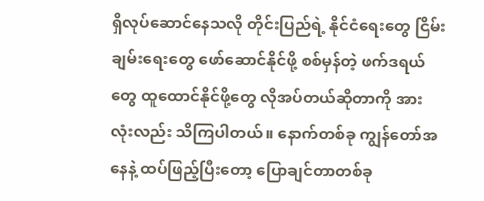ရှိလုပ်ဆောင်နေသလို တိုင်းပြည်ရဲ့ နိုင်ငံရေးတွေ ငြိမ်းချမ်းရေးတွေ ဖော်ဆောင်နိုင်ဖို့ စစ်မှန်တဲ့ ဖက်ဒရယ်တွေ ထူထောင်နိုင်ဖို့တွေ လိုအပ်တယ်ဆိုတာကို အားလုံးလည်း သိကြပါတယ်။ နောက်တစ်ခု ကျွန်တော်အနေနဲ့ ထပ်ဖြည့်ပြီးတော့ ပြောချင်တာတစ်ခု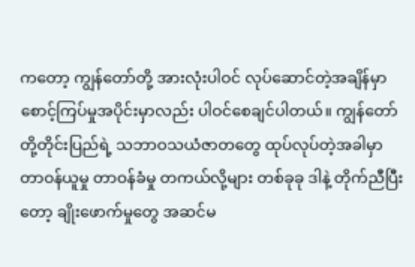ကတော့ ကျွန်တော်တို့ အားလုံးပါဝင် လုပ်ဆောင်တဲ့အချိန်မှာ စောင့်ကြပ်မှုအပိုင်းမှာလည်း ပါဝင်စေချင်ပါတယ်။ ကျွန်တော်တို့တိုင်းပြည်ရဲ့ သဘာဝသယံဇာတတွေ ထုပ်လုပ်တဲ့အခါမှာ တာဝန်ယူမှု တာဝန်ခံမှု တကယ်လို့များ တစ်ခုခု ဒါနဲ့ တိုက်ညီပြီးတော့ ချိုးဖောက်မှုတွေ အဆင်မ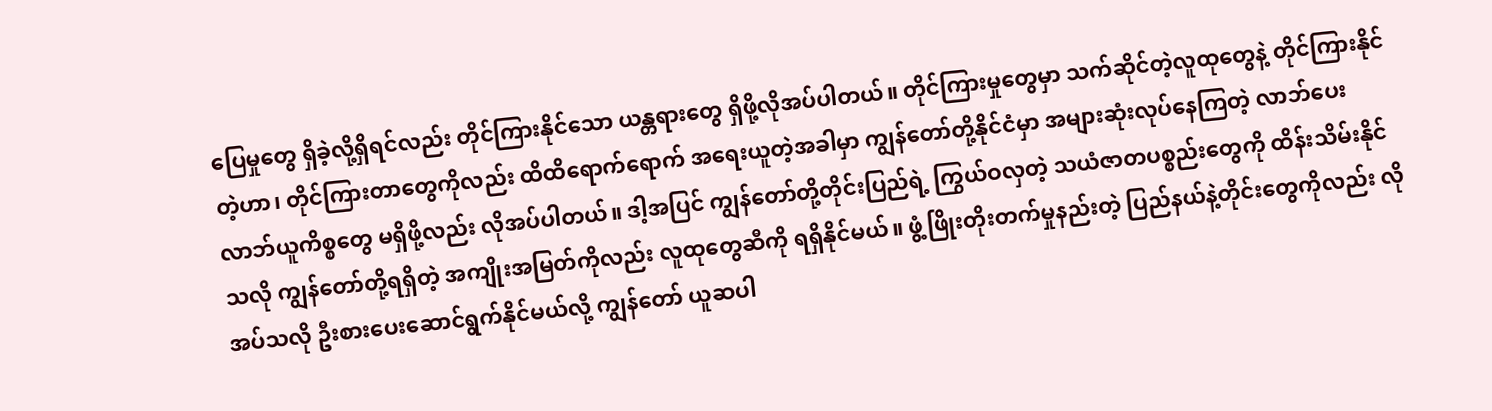ပြေမှုတွေ ရှိခဲ့လို့ရှိရင်လည်း တိုင်ကြားနိုင်သော ယန္တရားတွေ ရှိဖို့လိုအပ်ပါတယ်။ တိုင်ကြားမှုတွေမှာ သက်ဆိုင်တဲ့လူထုတွေနဲ့ တိုင်ကြားနိုင်တဲ့ဟာ၊ တိုင်ကြားတာတွေကိုလည်း ထိထိရောက်ရောက် အရေးယူတဲ့အခါမှာ ကျွန်တော်တို့နိုင်ငံမှာ အများဆုံးလုပ်နေကြတဲ့ လာဘ်ပေးလာဘ်ယူကိစ္စတွေ မရှိဖို့လည်း လိုအပ်ပါတယ်။ ဒါ့အပြင် ကျွန်တော်တို့တိုင်းပြည်ရဲ့ ကြွယ်ဝလှတဲ့ သယံဇာတပစ္စည်းတွေကို ထိန်းသိမ်းနိုင်သလို ကျွန်တော်တို့ရရှိတဲ့ အကျိုးအမြတ်ကိုလည်း လူထုတွေဆီကို ရရှိနိုင်မယ်။ ဖွံ့ဖြိုးတိုးတက်မှုနည်းတဲ့ ပြည်နယ်နဲ့တိုင်းတွေကိုလည်း လိုအပ်သလို ဦးစားပေးဆောင်ရွက်နိုင်မယ်လို့ ကျွန်တော် ယူဆပါ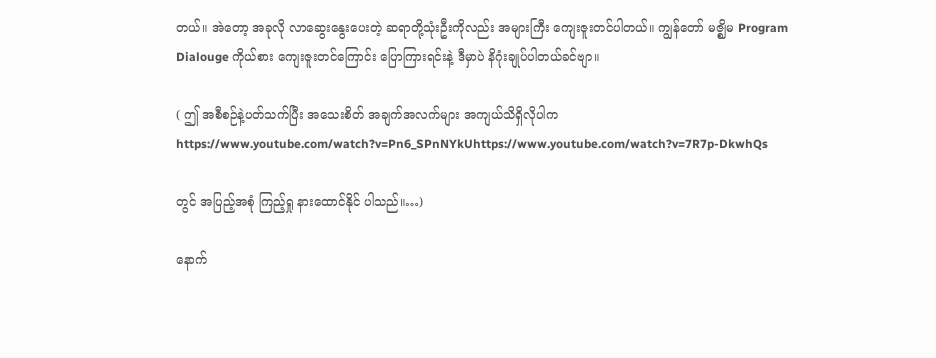တယ်။ အဲတော့ အခုလို လာဆွေးနွေးပေးတဲ့ ဆရာတို့သုံးဦးကိုလည်း အများကြီး ကျေးဇူးတင်ပါတယ်။ ကျွန်တော် မဇ္ဈိမ Program Dialouge ကိုယ်စား ကျေးဇူးတင်ကြောင်း ပြောကြားရင်းနဲ့ ဒီမှာပဲ နိဂုံးချုပ်ပါတယ်ခင်ဗျာ။

( ဤ အစီစဉ်နဲ့ပတ်သက်ပြီး အသေးစိတ် အချက်အလက်များ အကျယ်သိရှိလိုပါက https://www.youtube.com/watch?v=Pn6_SPnNYkUhttps://www.youtube.com/watch?v=7R7p-DkwhQs

တွင် အပြည့်အစုံ ကြည့်ရှု နားထောင်နိုင် ပါသည်။…)

နောက်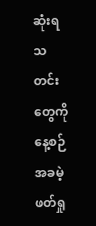ဆုံးရသတင်းတွေကို နေ့စဉ် အခမဲ့ဖတ်ရှု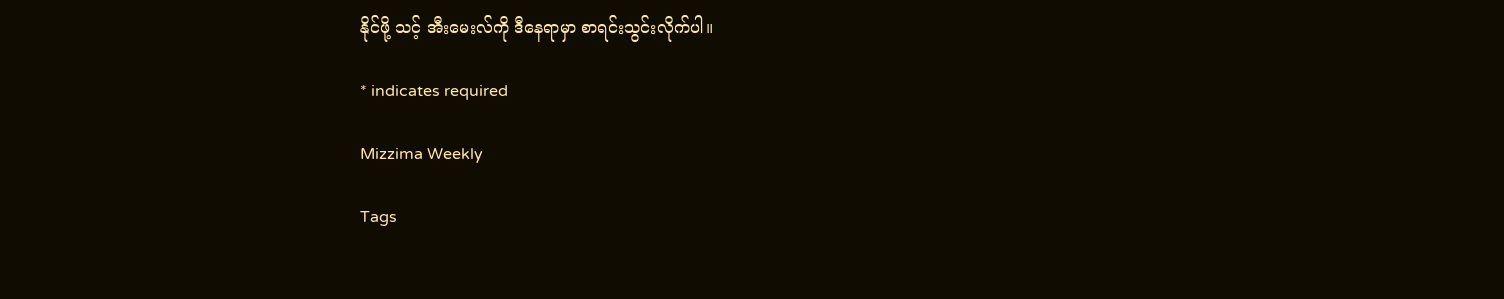နိုင်ဖို့ သင့် အီးမေးလ်ကို ဒီနေရာမှာ စာရင်းသွင်းလိုက်ပါ။

* indicates required

Mizzima Weekly

Tags